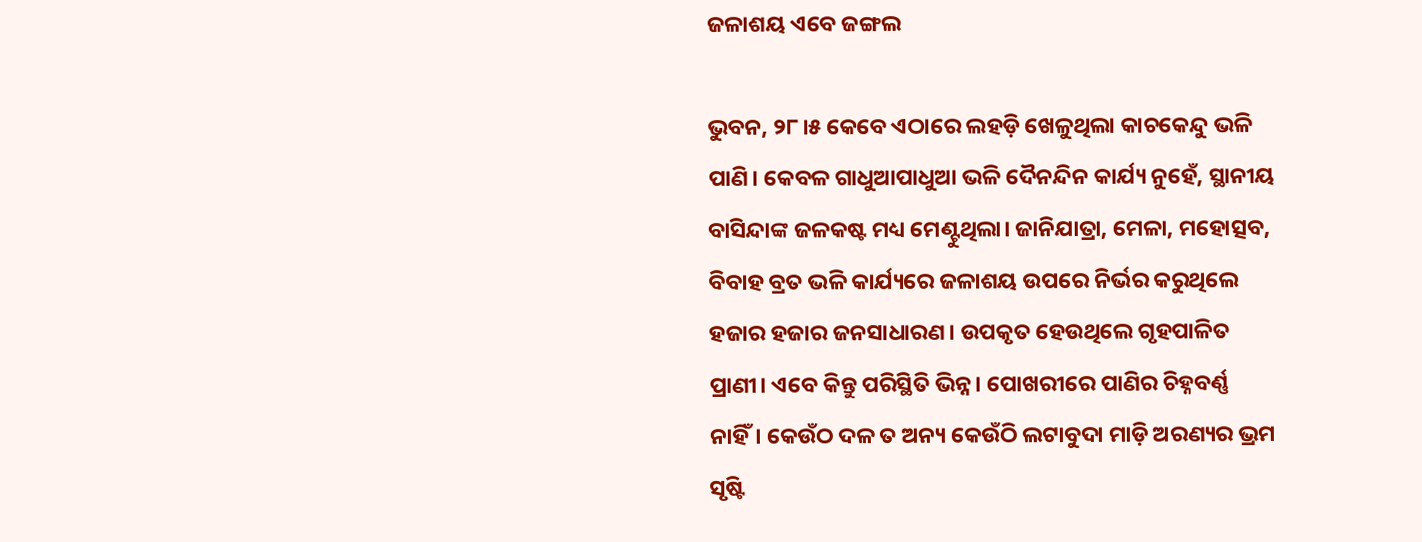ଜଳାଶୟ ଏବେ ଜଙ୍ଗଲ

ଭୁବନ, ୨୮।୫ କେବେ ଏଠାରେ ଲହଡ଼ି ଖେଳୁଥିଲା କାଚକେନ୍ଦୁ ଭଳି ପାଣି। କେବଳ ଗାଧୁଆପାଧୁଆ ଭଳି ଦୈନନ୍ଦିନ କାର୍ଯ୍ୟ ନୁହେଁ, ସ୍ଥାନୀୟ ବାସିନ୍ଦାଙ୍କ ଜଳକଷ୍ଟ ମଧ୍ୟ ମେଣ୍ଟୁଥିଲା। ଜାନିଯାତ୍ରା, ମେଳା, ମହୋତ୍ସବ, ବିବାହ ବ୍ରତ ଭଳି କାର୍ଯ୍ୟରେ ଜଳାଶୟ ଉପରେ ନିର୍ଭର କରୁଥିଲେ ହଜାର ହଜାର ଜନସାଧାରଣ। ଉପକୃତ ହେଉଥିଲେ ଗୃହପାଳିତ ପ୍ରାଣୀ। ଏବେ କିନ୍ତୁ ପରିସ୍ଥିତି ଭିନ୍ନ। ପୋଖରୀରେ ପାଣିର ଚିହ୍ନବର୍ଣ୍ଣ ନାହିଁ। କେଉଁଠ ଦଳ ତ ଅନ୍ୟ କେଉଁଠି ଲଟାବୁଦା ମାଡ଼ି ଅରଣ୍ୟର ଭ୍ରମ ସୃଷ୍ଟି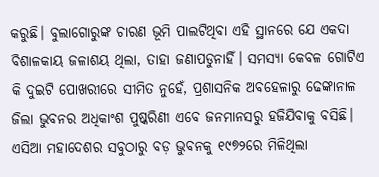କରୁଛି। ବୁଲାଗୋରୁଙ୍କ ଚାରଣ ଭୂମି ପାଲଟିଥିବା ଏହି ସ୍ଥାନରେ ଯେ ଏକଦା ବିଶାଳକାୟ ଜଳାଶୟ ଥିଲା, ତାହା ଜଣାପଡୁନାହିଁ। ସମସ୍ୟା କେବଳ ଗୋଟିଏ କି ଦୁଇଟି ପୋଖରୀରେ ସୀମିତ ନୁହେଁ, ପ୍ରଶାସନିକ ଅବହେଳାରୁ ଢେଙ୍କାନାଳ ଜିଲା ଭୁବନର ଅଧିକାଂଶ ପୁଷ୍କରିଣୀ ଏବେ ଜନମାନସରୁ ହଜିଯିବାକୁ ବସିଛି।
ଏସିଆ ମହାଦେଶର ସବୁଠାରୁ ବଡ଼ ଭୁବନକୁ ୧୯୭୨ରେ ମିଳିଥିଲା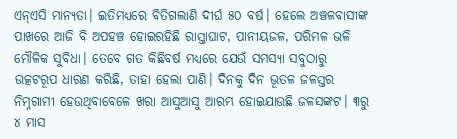ଏନ୍‌ଏସି ମାନ୍ୟତା। ଇତିମଧ୍ୟରେ ବିତିଗଲାଣି ଦୀର୍ଘ ୫୦ ବର୍ଷ। ହେଲେ ଅଞ୍ଚଳବାସୀଙ୍କ ପାଖରେ ଆଜି ବି ଅପହଞ୍ଚ ହୋଇରହିଛି ରାସ୍ତାଘାଟ, ପାନୀୟଜଳ, ପରିମଳ ଭଳି ମୌଳିକ ସୁବିଧା। ତେବେ ଗତ କିଛିବର୍ଷ ମଧ୍ୟରେ ଯେଉଁ ସମସ୍ୟା ସବୁଠାରୁ ଉତ୍କଟରୂପ ଧାରଣ କରିଛି, ତାହା ହେଲା ପାଣି। ଦିନକୁ ଦିନ ଭୂତଳ ଜଳସ୍ତର ନିମ୍ନଗାମୀ ହେଉଥିବାବେଳେ ଖରା ଆସୁଆସୁ ଆରମ୍ଭ ହୋଇଯାଉଛି ଜଳସଙ୍କଟ। ୩ରୁ ୪ ମାସ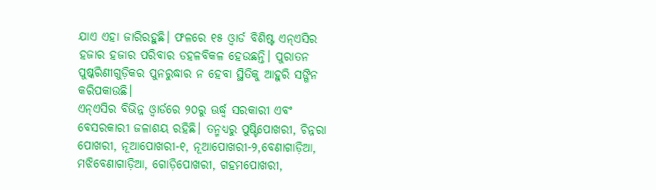ଯାଏ ଏହା ଜାରିରହୁଛି। ଫଳରେ ୧୫ ଓ୍ବାର୍ଡ ବିଶିଷ୍ଟ ଏନ୍‌ଏସିର ହଜାର ହଜାର ପରିବାର ଡହଳବିକଳ ହେଉଛନ୍ତି। ପୁରାତନ ପୁଷ୍କରିଣୀଗୁଡ଼ିକର ପୁନରୁଦ୍ଧାର ନ ହେବା ସ୍ଥିତିକୁ ଆହୁରି ସଙ୍ଗିନ କରିପକାଉଛି।
ଏନ୍‌ଏସିର ବିଭିନ୍ନ ଓ୍ବାର୍ଡରେ ୨୦ରୁ ଊର୍ଦ୍ଧ୍ୱ ସରକାରୀ ଏବଂ ବେସରକାରୀ ଜଳାଶୟ ରହିଛି। ତନ୍ମଧ୍ୟରୁ ପୁଷ୍ଟିପୋଖରୀ, ଚିନ୍ନରା ପୋଖରୀ, ନୂଆପୋଖରୀ-୧, ନୂଆପୋଖରୀ-୨,ବେଣାଗାଡ଼ିଆ, ମଝିବେଣାଗାଡ଼ିଆ, ଗୋଡ଼ିପୋଖରୀ, ଗହମପୋଖରୀ,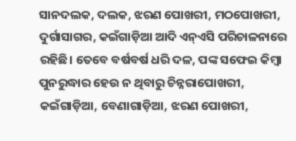ସାନଦଲକ, ଦଲକ, ଝରଣ ପୋଖରୀ, ମଠପୋଖରୀ, ଦୁର୍ଗାସାଗର, କଇଁଗାଡ଼ିଆ ଆଦି ଏନ୍‌ଏସି ପରିଚାଳନାରେ ରହିଛି। ତେବେ ବର୍ଷବର୍ଷ ଧରି ଦଳ, ପଙ୍କ ସଫେଇ କିମ୍ବା ପୁନରୁଦ୍ଧାର ହେଉ ନ ଥିବାରୁ ଚିନ୍ନରାପୋଖରୀ, କଇଁଗାଡ଼ିଆ, ବେଣାଗାଡ଼ିଆ, ଝରଣ ପୋଖରୀ,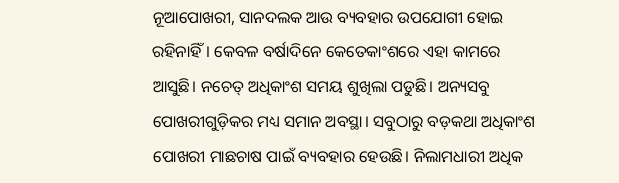ନୂଆପୋଖରୀ, ସାନଦଲକ ଆଉ ବ୍ୟବହାର ଉପଯୋଗୀ ହୋଇ ରହିନାହିଁ। କେବଳ ବର୍ଷାଦିନେ କେତେକାଂଶରେ ଏହା କାମରେ ଆସୁଛି। ନଚେତ୍‌ ଅଧିକାଂଶ ସମୟ ଶୁଖିଲା ପଡୁଛି। ଅନ୍ୟସବୁ ପୋଖରୀଗୁଡ଼ିକର ମଧ୍ୟ ସମାନ ଅବସ୍ଥା। ସବୁଠାରୁ ବଡ଼କଥା ଅଧିକାଂଶ ପୋଖରୀ ମାଛଚାଷ ପାଇଁ ବ୍ୟବହାର ହେଉଛି। ନିଲାମଧାରୀ ଅଧିକ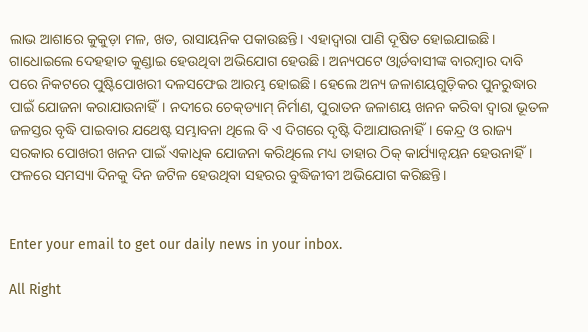ଲାଭ ଆଶାରେ କୁକୁଡ଼ା ମଳ, ଖତ, ରାସାୟନିକ ପକାଉଛନ୍ତି। ଏହାଦ୍ୱାରା ପାଣି ଦୂଷିତ ହୋଇଯାଇଛି। ଗାଧୋଇଲେ ଦେହହାତ କୁଣ୍ଡାଇ ହେଉଥିବା ଅଭିଯୋଗ ହେଉଛି। ଅନ୍ୟପଟେ ଓ୍ବାର୍ଡବାସୀଙ୍କ ବାରମ୍ବାର ଦାବି ପରେ ନିକଟରେ ପୁଷ୍ଟିପୋଖରୀ ଦଳସଫେଇ ଆରମ୍ଭ ହୋଇଛି। ହେଲେ ଅନ୍ୟ ଜଳାଶୟଗୁଡ଼ିକର ପୁନରୁଦ୍ଧାର ପାଇଁ ଯୋଜନା କରାଯାଉନାହିଁ। ନଦୀରେ ଚେକ୍‌ଡ୍ୟାମ୍‌ ନିର୍ମାଣ, ପୁରାତନ ଜଳାଶୟ ଖନନ କରିବା ଦ୍ୱାରା ଭୂତଳ ଜଳସ୍ତର ବୃଦ୍ଧି ପାଇବାର ଯଥେଷ୍ଟ ସମ୍ଭାବନା ଥିଲେ ବି ଏ ଦିଗରେ ଦୃଷ୍ଟି ଦିଆଯାଉନାହିଁ। କେନ୍ଦ୍ର ଓ ରାଜ୍ୟ ସରକାର ପୋଖରୀ ଖନନ ପାଇଁ ଏକାଧିକ ଯୋଜନା କରିଥିଲେ ମଧ୍ୟ ତାହାର ଠିକ୍‌ କାର୍ଯ୍ୟାନ୍ବୟନ ହେଉନାହିଁ। ଫଳରେ ସମସ୍ୟା ଦିନକୁ ଦିନ ଜଟିଳ ହେଉଥିବା ସହରର ବୁଦ୍ଧିଜୀବୀ ଅଭିଯୋଗ କରିଛନ୍ତି।


Enter your email to get our daily news in your inbox.

All Right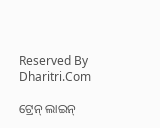Reserved By Dharitri.Com

ଟ୍ରେନ୍‌ ଲାଇନ୍‌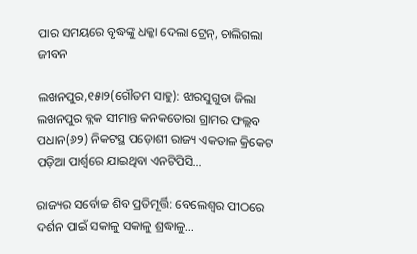ପାର ସମୟରେ ବୃଦ୍ଧଙ୍କୁ ଧକ୍କା ଦେଲା ଟ୍ରେନ୍‌, ଚାଲିଗଲା ଜୀବନ

ଲଖନପୁର,୧୫ା୨(ଗୌତମ ସାହୁ): ଝାରସୁଗୁଡା ଜିଲା ଲଖନପୁର ବ୍ଲକ ସୀମାନ୍ତ କନକତୋରା ଗ୍ରାମର ଫଲ୍ଲବ ପଧାନ(୬୨) ନିକଟସ୍ଥ ପଡ଼ୋଶୀ ରାଜ୍ୟ ଏକତାଳ କ୍ରିକେଟ ପଡ଼ିଆ ପାର୍ଶ୍ୱରେ ଯାଇଥିବା ଏନଟିପିସି…

ରାଜ୍ୟର ସର୍ବୋଚ୍ଚ ଶିବ ପ୍ରତିମୂର୍ତ୍ତି: ବେଲେଶ୍ୱର ପୀଠରେ ଦର୍ଶନ ପାଇଁ ସକାଳୁ ସକାଳୁ ଶ୍ରଦ୍ଧାଳୁ…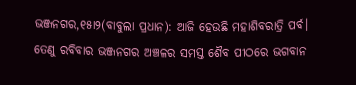ଭଞ୍ଜନଗର,୧୫ା୨(ବାବୁଲା ପ୍ରଧାନ): ଆଜି ହେଉଛି ମହାଶିବରାତ୍ରି ପର୍ବ। ତେଣୁ ରବିବାର ଭଞ୍ଜନଗର ଅଞ୍ଚଳର ସମସ୍ତ ଶୈବ ପୀଠରେ ଭଗବାନ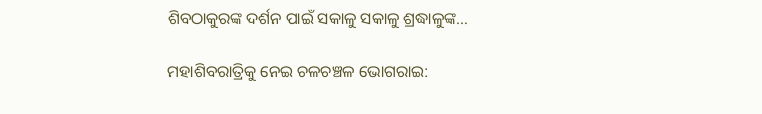ଶିବଠାକୁରଙ୍କ ଦର୍ଶନ ପାଇଁ ସକାଳୁ ସକାଳୁ ଶ୍ରଦ୍ଧାଳୁଙ୍କ…

ମହାଶିବରାତ୍ରିକୁ ନେଇ ଚଳଚଞ୍ଚଳ ଭୋଗରାଇ: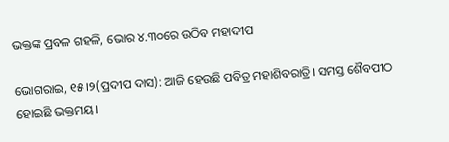ଭକ୍ତଙ୍କ ପ୍ରବଳ ଗହଳି, ଭୋର ୪.୩୦ରେ ଉଠିବ ମହାଦୀପ

ଭୋଗରାଇ, ୧୫।୨(ପ୍ରଦୀପ ଦାସ): ଆଜି ହେଉଛି ପବିତ୍ର ମହାଶିବରାତ୍ରି। ସମସ୍ତ ଶୈବପୀଠ ହୋଇଛି ଭକ୍ତମୟ।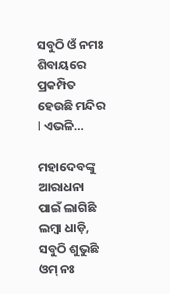ସବୁଠି ଓଁ ନମଃ ଶିବାୟରେ ପ୍ରକମ୍ପିତ ହେଉଛି ମନ୍ଦିର l ଏଭଳି…

ମହାଦେବଙ୍କୁ ଆରାଧନା ପାଇଁ ଲାଗିଛି ଲମ୍ବା ଧାଡ଼ି, ସବୁଠି ଶୁଭୁଛି ଓମ୍‌ ନଃ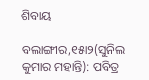ଶିବାୟ

ବଲାଙ୍ଗୀର,୧୫ା୨(ସୁନିଲ କୁମାର ମହାନ୍ତି): ପବିତ୍ର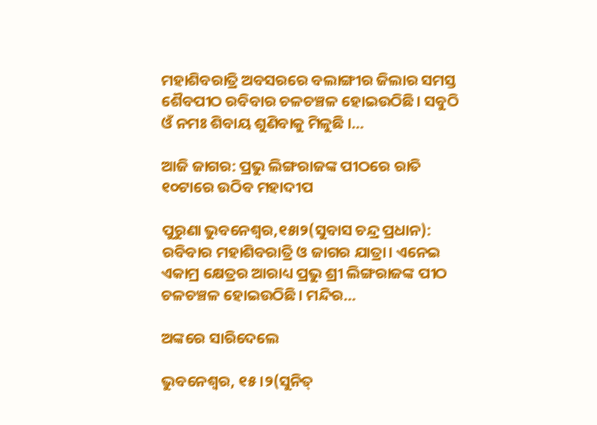ମହାଶିବରାତ୍ରି ଅବସରରେ ବଲାଙ୍ଗୀର ଜିଲାର ସମସ୍ତ ଶୈବପୀଠ ରବିବାର ଚଳଚଞ୍ଚଳ ହୋଇଉଠିଛି। ସବୁଠି ଓଁ ନମଃ ଶିବାୟ ଶୁଣିବାକୁ ମିଳୁଛି ।…

ଆଜି ଜାଗର: ପ୍ରଭୁ ଲିଙ୍ଗରାଜଙ୍କ ପୀଠରେ ରାତି ୧୦ଟାରେ ଉଠିବ ମହାଦୀପ

ପୁରୁଣା ଭୁବନେଶ୍ୱର,୧୫ା୨(ସୁବାସ ଚନ୍ଦ୍ର ପ୍ରଧାନ): ରବିବାର ମହାଶିବରାତ୍ରି ଓ ଜାଗର ଯାତ୍ରା। ଏନେଇ ଏକାମ୍ର କ୍ଷେତ୍ରର ଆରାଧ୍ୟ ପ୍ରଭୁ ଶ୍ରୀ ଲିଙ୍ଗରାଜଙ୍କ ପୀଠ ଚଳଚଞ୍ଚଳ ହୋଇଉଠିଛି। ମନ୍ଦିର…

ଅଙ୍କରେ ସାରିଦେଲେ

ଭୁବନେଶ୍ୱର, ୧୫।୨(ସୁନିତ୍‌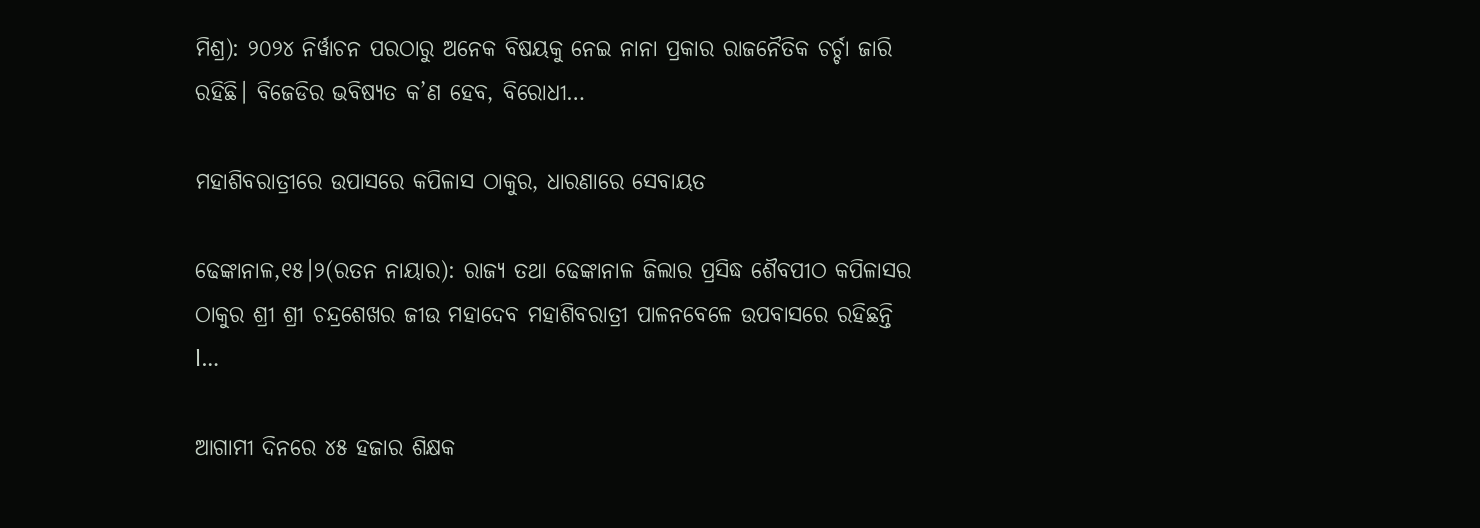ମିଶ୍ର): ୨୦୨୪ ନିର୍ୱାଚନ ପରଠାରୁ ଅନେକ ବିଷୟକୁ ନେଇ ନାନା ପ୍ରକାର ରାଜନୈତିକ ଚର୍ଚ୍ଚା ଜାରି ରହିଛି। ବିଜେଡିର ଭବିଷ୍ୟତ କ’ଣ ହେବ, ବିରୋଧୀ…

ମହାଶିବରାତ୍ରୀରେ ଉପାସରେ କପିଳାସ ଠାକୁର, ଧାରଣାରେ ସେବାୟତ

ଢେଙ୍କାନାଳ,୧୫।୨(ରତନ ନାୟାର): ରାଜ୍ୟ ତଥା ଢେଙ୍କାନାଳ ଜିଲାର ପ୍ରସିଦ୍ଧ ଶୈବପୀଠ କପିଳାସର ଠାକୁର ଶ୍ରୀ ଶ୍ରୀ ଚନ୍ଦ୍ରଶେଖର ଜୀଉ ମହାଦେବ ମହାଶିବରାତ୍ରୀ ପାଳନବେଳେ ଉପବାସରେ ରହିଛନ୍ତି l…

ଆଗାମୀ ଦିନରେ ୪୫ ହଜାର ଶିକ୍ଷକ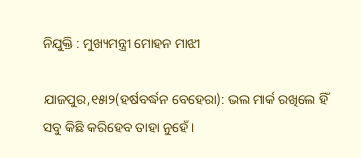ନିଯୁକ୍ତି : ମୁଖ୍ୟମନ୍ତ୍ରୀ ମୋହନ ମାଝୀ

ଯାଜପୁର,୧୫ା୨(ହର୍ଷବର୍ଦ୍ଧନ ବେହେରା): ଭଲ ମାର୍କ ରଖିଲେ ହିଁ ସବୁ କିଛି କରିହେବ ତାହା ନୁହେଁ।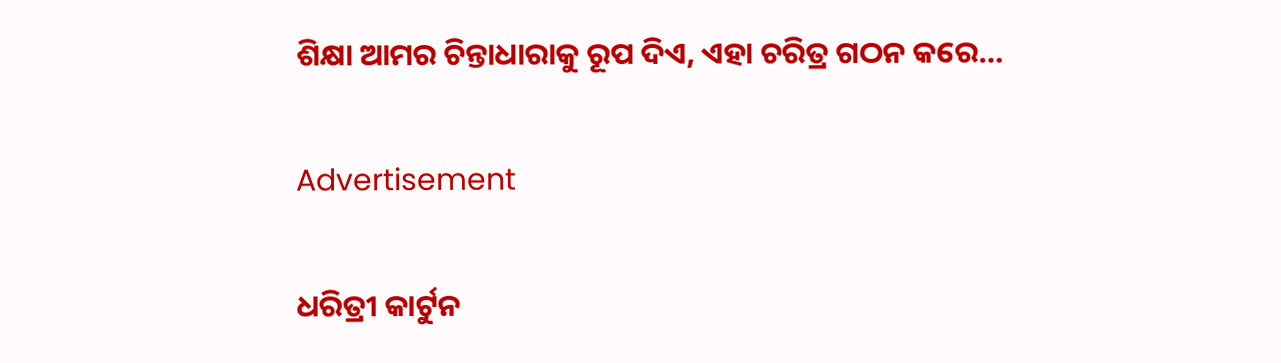ଶିକ୍ଷା ଆମର ଚିନ୍ତାଧାରାକୁ ରୂପ ଦିଏ, ଏହା ଚରିତ୍ର ଗଠନ କରେ…

Advertisement

ଧରିତ୍ରୀ କାର୍ଟୁନ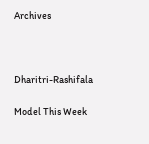Archives



Dharitri-Rashifala

Model This Week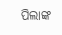ପିଲାଙ୍କ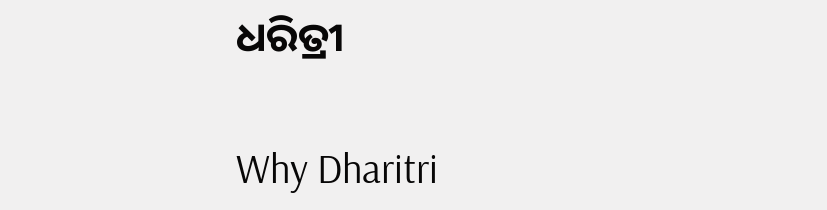ଧରିତ୍ରୀ

Why Dharitri